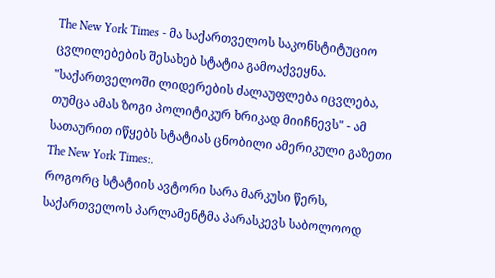The New York Times - მა საქართველოს საკონსტიტუციო ცვლილებების შესახებ სტატია გამოაქვეყნა. "საქართველოში ლიდერების ძალაუფლება იცვლება, თუმცა ამას ზოგი პოლიტიკურ ხრიკად მიიჩნევს" - ამ სათაურით იწყებს სტატიას ცნობილი ამერიკული გაზეთი The New York Times:.
როგორც სტატიის ავტორი სარა მარკუსი წერს, საქართველოს პარლამენტმა პარასკევს საბოლოოდ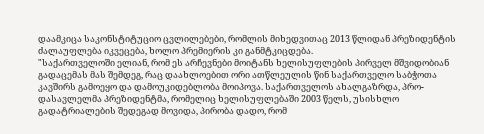დაამკიცა საკონსტიტუციო ცვლილებები, რომლის მიხედვითაც 2013 წლიდან პრეზიდენტის ძალაუფლება იკვეცება, ხოლო პრემიერის კი განმტკიცდება.
"საქართველოში ელიან, რომ ეს არჩევნები მოიტანს ხელისუფლების პირველ მშვიდობიან გადაცემას მას შემდეგ, რაც დაახლოებით ორი ათწლეულის წინ საქართველო საბჭოთა კავშირს გამოეყო და დამოუკიდებლობა მოიპოვა. საქართველოს ახალგაზრდა, პრო-დასავლელმა პრეზიდენტმა, რომელიც ხელისუფლებაში 2003 წელს, უსისხლო გადატრიალების შედეგად მოვიდა, პირობა დადო, რომ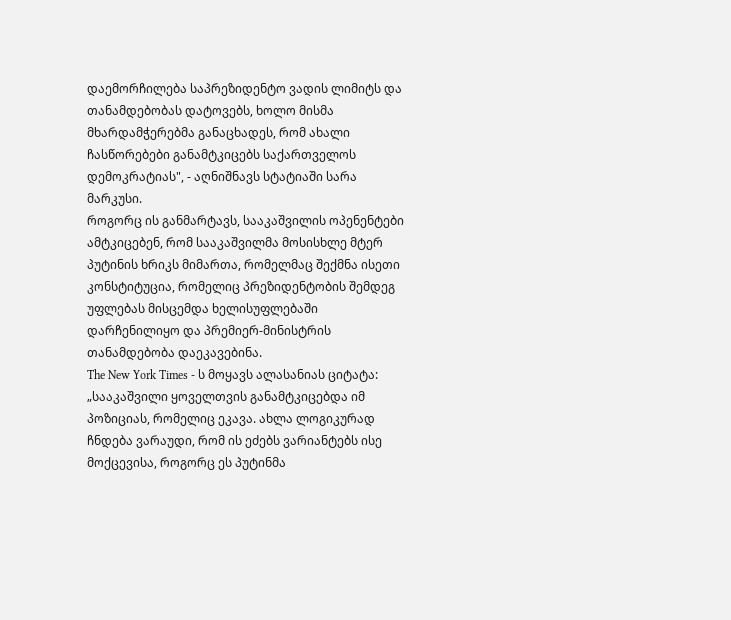დაემორჩილება საპრეზიდენტო ვადის ლიმიტს და თანამდებობას დატოვებს, ხოლო მისმა მხარდამჭერებმა განაცხადეს, რომ ახალი ჩასწორებები განამტკიცებს საქართველოს დემოკრატიას", - აღნიშნავს სტატიაში სარა მარკუსი.
როგორც ის განმარტავს, სააკაშვილის ოპენენტები ამტკიცებენ, რომ სააკაშვილმა მოსისხლე მტერ პუტინის ხრიკს მიმართა, რომელმაც შექმნა ისეთი კონსტიტუცია, რომელიც პრეზიდენტობის შემდეგ უფლებას მისცემდა ხელისუფლებაში დარჩენილიყო და პრემიერ-მინისტრის თანამდებობა დაეკავებინა.
The New York Times - ს მოყავს ალასანიას ციტატა: „სააკაშვილი ყოველთვის განამტკიცებდა იმ პოზიციას, რომელიც ეკავა. ახლა ლოგიკურად ჩნდება ვარაუდი, რომ ის ეძებს ვარიანტებს ისე მოქცევისა, როგორც ეს პუტინმა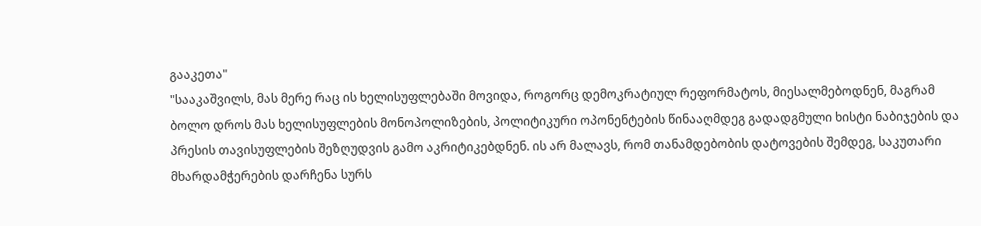გააკეთა"
"სააკაშვილს, მას მერე რაც ის ხელისუფლებაში მოვიდა, როგორც დემოკრატიულ რეფორმატოს, მიესალმებოდნენ, მაგრამ ბოლო დროს მას ხელისუფლების მონოპოლიზების, პოლიტიკური ოპონენტების წინააღმდეგ გადადგმული ხისტი ნაბიჯების და პრესის თავისუფლების შეზღუდვის გამო აკრიტიკებდნენ. ის არ მალავს, რომ თანამდებობის დატოვების შემდეგ, საკუთარი მხარდამჭერების დარჩენა სურს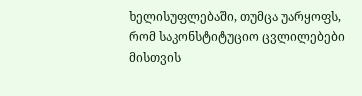ხელისუფლებაში, თუმცა უარყოფს, რომ საკონსტიტუციო ცვლილებები მისთვის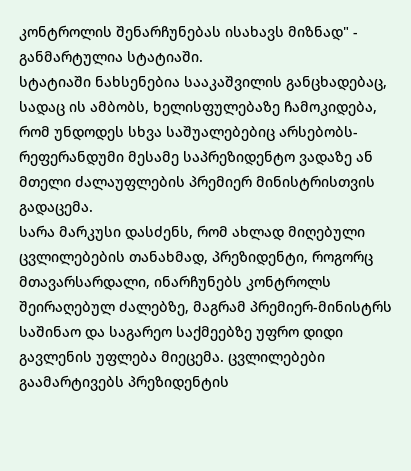კონტროლის შენარჩუნებას ისახავს მიზნად" - განმარტულია სტატიაში.
სტატიაში ნახსენებია სააკაშვილის განცხადებაც, სადაც ის ამბობს, ხელისფულებაზე ჩამოკიდება, რომ უნდოდეს სხვა საშუალებებიც არსებობს- რეფერანდუმი მესამე საპრეზიდენტო ვადაზე ან მთელი ძალაუფლების პრემიერ მინისტრისთვის გადაცემა.
სარა მარკუსი დასძენს, რომ ახლად მიღებული ცვლილებების თანახმად, პრეზიდენტი, როგორც მთავარსარდალი, ინარჩუნებს კონტროლს შეირაღებულ ძალებზე, მაგრამ პრემიერ-მინისტრს საშინაო და საგარეო საქმეებზე უფრო დიდი გავლენის უფლება მიეცემა. ცვლილებები გაამარტივებს პრეზიდენტის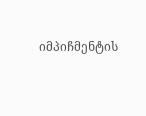იმპიჩმენტის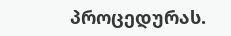პროცედურას.